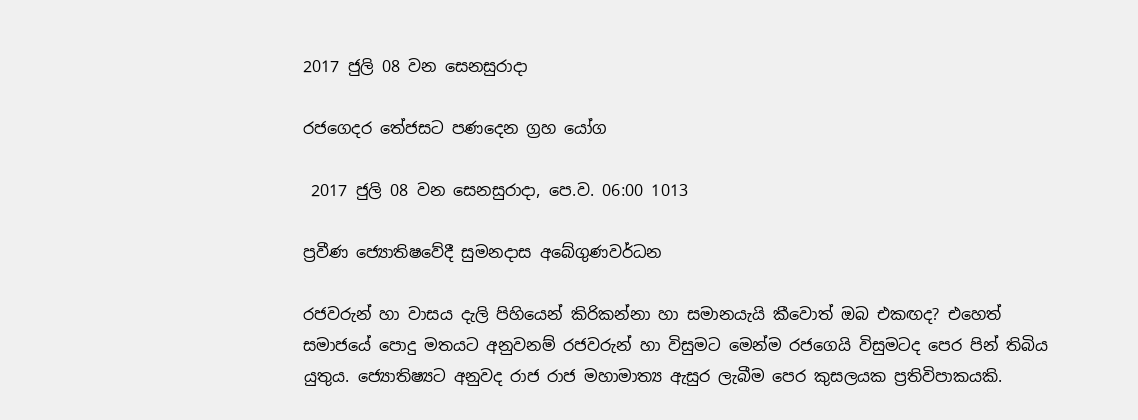2017 ජුලි 08 වන සෙනසුරාදා

රජගෙදර තේජසට පණදෙන ග්‍රහ යෝග

 2017 ජුලි 08 වන සෙනසුරාදා, පෙ.ව. 06:00 1013

ප්‍රවීණ ජ්‍යොතිෂවේදී සුමනදාස අබේගුණවර්ධන

රජවරුන් හා වාසය දැලි පිහියෙන් කිරිකන්නා හා සමානයැයි කීවොත් ඔබ එකඟද? එහෙත් සමාජයේ පොදු මතයට අනුවනම් රජවරුන් හා විසුමට මෙන්ම රජගෙයි විසුමටද පෙර පින් තිබිය යුතුය. ජ්‍යොතිෂ්‍යට අනුවද රාජ රාජ මහාමාත්‍ය ඇසුර ලැබීම පෙර කුසලයක ප්‍රතිවිපාකයකි.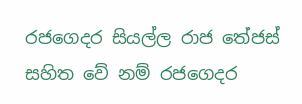රජගෙදර සියල්ල රාජ තේජස් සහිත වේ නම් රජගෙදර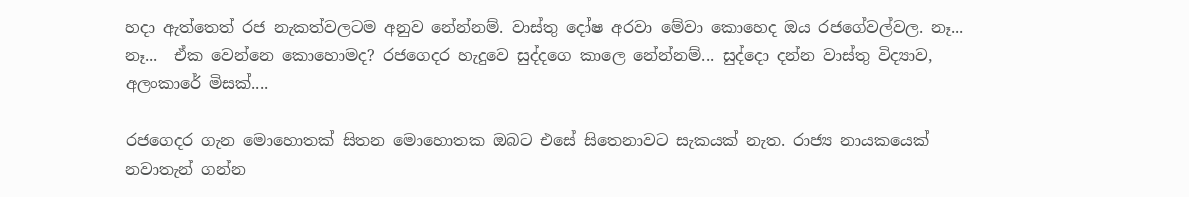හදා ඇත්තෙත් රජ නැකත්වලටම අනුව නේන්නම්. වාස්තු දෝෂ අරවා මේවා කොහෙද ඔය රජගේවල්වල. නෑ... නෑ...  ඒක වෙන්නෙ කොහොමද? රජගෙදර හැදුවෙ සුද්දගෙ කාලෙ නේන්නම්... සුද්දො දන්න වාස්තු විද්‍යාව, අලංකාරේ මිසක්....

රජගෙදර ගැන මොහොතක් සිතන මොහොතක ඔබට එසේ සිතෙනාවට සැකයක් නැත. රාජ්‍ය නායකයෙක් නවාතැන් ගන්න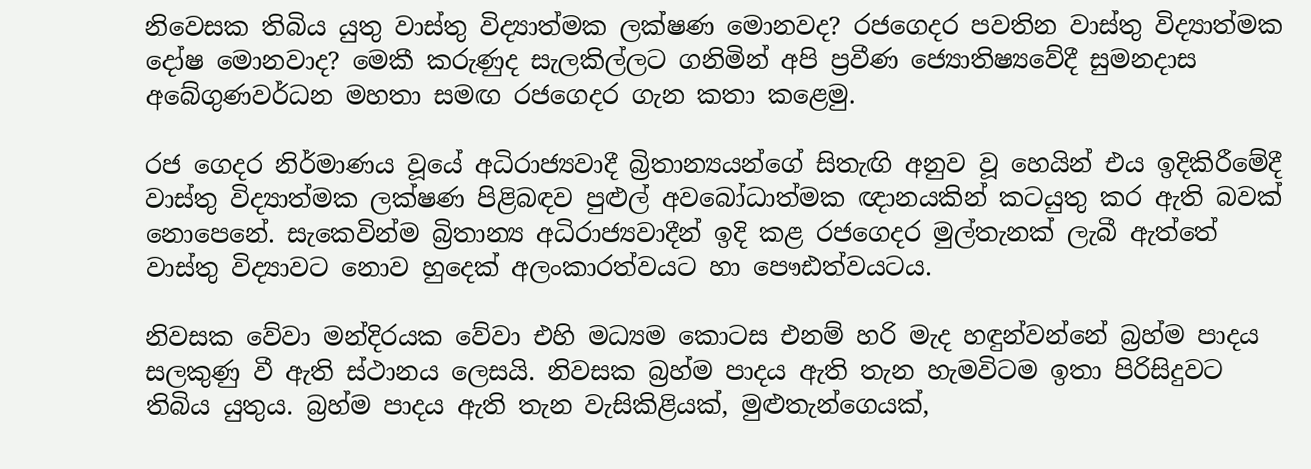නිවෙසක තිබිය යුතු වාස්තු විද්‍යාත්මක ලක්ෂණ මොනවද? රජගෙදර පවතින වාස්තු විද්‍යාත්මක දෝෂ මොනවාද? මෙකී කරුණුද සැලකිල්ලට ගනිමින් අපි ප්‍රවීණ ජ්‍යොතිෂ්‍යවේදී සුමනදාස අබේගුණවර්ධන මහතා සමඟ රජගෙදර ගැන කතා කළෙමු.

රජ ගෙදර නිර්මාණය වූයේ අධිරාජ්‍යවාදී බ්‍රිතාන්‍යයන්ගේ සිතැඟි අනුව වූ හෙයින් එය ඉදිකිරීමේදී වාස්තු විද්‍යාත්මක ලක්ෂණ පිළිබඳව පුළුල් අවබෝධාත්මක ඥානයකින් කටයුතු කර ඇති බවක් නොපෙනේ. සැකෙවින්ම බ්‍රිතාන්‍ය අධිරාජ්‍යවාදීන් ඉදි කළ රජගෙදර මුල්තැනක් ලැබී ඇත්තේ වාස්තු විද්‍යාවට නොව හුදෙක් අලංකාරත්වයට හා පෞඪත්වයටය.

නිවසක වේවා මන්දිරයක වේවා එහි මධ්‍යම කොටස එනම් හරි මැද හඳුන්වන්නේ බ්‍රහ්ම පාදය සලකුණු වී ඇති ස්ථානය ලෙසයි. නිවසක බ්‍රහ්ම පාදය ඇති තැන හැමවිටම ඉතා පිරිසිදුවට තිබිය යුතුය. බ්‍රහ්ම පාදය ඇති තැන වැසිකිළියක්, මුළුතැන්ගෙයක්,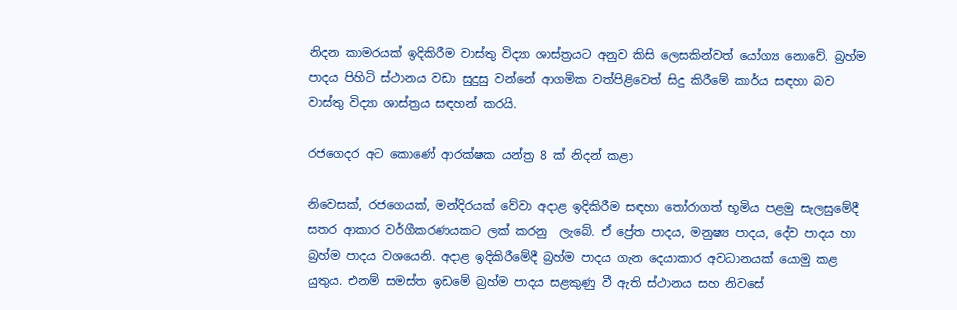නිදන කාමරයක් ඉදිකිරීම වාස්තු විද්‍යා ශාස්ත්‍රයට අනුව කිසි ලෙසකින්වත් යෝග්‍ය නොවේ. බ්‍රහ්ම පාදය පිහිටි ස්ථානය වඩා සුදුසු වන්නේ ආගමික වත්පිළිවෙත් සිදු කිරීමේ කාර්ය සඳහා බව වාස්තු විද්‍යා ශාස්ත්‍රය සඳහන් කරයි.

රජගෙදර අට කොණේ ආරක්ෂක යන්ත්‍ර 8 ක් නිදන් කළා

නිවෙසක්, රජගෙයක්, මන්දිරයක් වේවා අදාළ ඉදිකිරීම සඳහා තෝරාගත් භූමිය පළමු සැලසුමේදී  සතර ආකාර වර්ගීකරණයකට ලක් කරනු  ලැබේ. ඒ ප්‍රේත පාදය, මනුෂ්‍ය පාදය, දේව පාදය හා බ්‍රහ්ම පාදය වශයෙනි. අදාළ ඉදිකිරීමේදී බ්‍රහ්ම පාදය ගැන දෙයාකාර අවධානයක් යොමු කළ යුතුය. එනම් සමස්ත ඉඩමේ බ්‍රහ්ම පාදය සළකුණු වී ඇති ස්ථානය සහ නිවසේ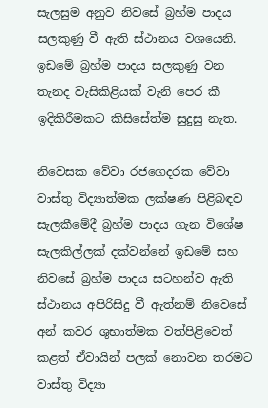සැලසුම අනුව නිවසේ බ්‍රහ්ම පාදය සලකුණු වී ඇති ස්ථානය වශයෙනි. ඉඩමේ බ්‍රහ්ම පාදය සලකුණු වන තැනද වැසිකිළියක් වැනි පෙර කී ඉදිකිරීමකට කිසිසේත්ම සුදුසු නැත.

නිවෙසක වේවා රජගෙදරක වේවා වාස්තු විද්‍යාත්මක ලක්ෂණ පිළිබඳව සැලකීමේදී බ්‍රහ්ම පාදය ගැන විශේෂ සැලකිල්ලක් දක්වන්නේ ඉඩමේ සහ නිවසේ බ්‍රහ්ම පාදය සටහන්ව ඇති ස්ථානය අපිරිසිදු වී ඇත්නම් නිවෙසේ අන් කවර ශුභාත්මක වත්පිළිවෙත් කළත් ඒවායින් පලක් නොවන තරමට වාස්තු විද්‍යා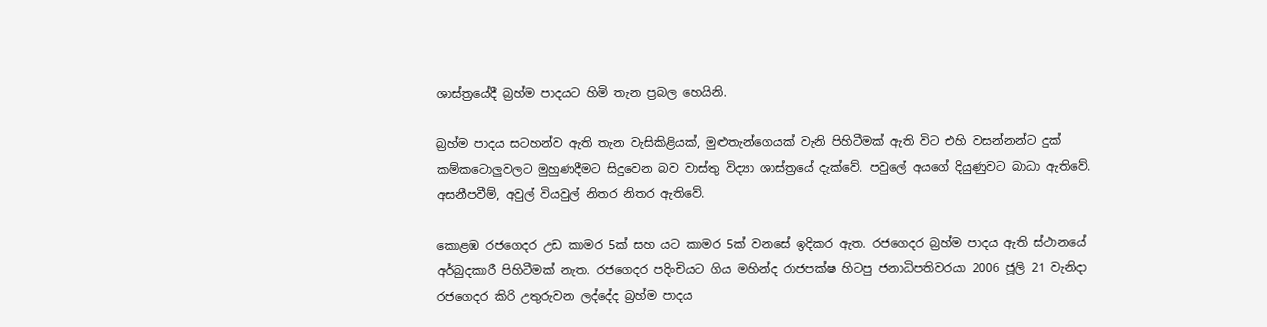ශාස්ත්‍රයේදී බ්‍රහ්ම පාදයට හිමි තැන ප්‍රබල හෙයිනි.

බ්‍රහ්ම පාදය සටහන්ව ඇති තැන වැසිකිළියක්, මුළුතැන්ගෙයක් වැනි පිහිටීමක් ඇති විට එහි වසන්නන්ට දුක් කම්කටොලුවලට මුහුණදීමට සිදුවෙන බව වාස්තු විද්‍යා ශාස්ත්‍රයේ දැක්වේ. පවුලේ අයගේ දියුණුවට බාධා ඇතිවේ. අසනීපවීම්, අවුල් වියවුල් නිතර නිතර ඇතිවේ.

කොළඹ රජගෙදර උඩ කාමර 5ක් සහ යට කාමර 5ක් වනසේ ඉදිකර ඇත. රජගෙදර බ්‍රහ්ම පාදය ඇති ස්ථානයේ අර්බුදකාරී පිහිටීමක් නැත. රජගෙදර පදිංචියට ගිය මහින්ද රාජපක්ෂ හිටපු ජනාධිපතිවරයා 2006 ජූලි 21 වැනිදා රජගෙදර කිරි උතුරුවන ලද්දේද බ්‍රහ්ම පාදය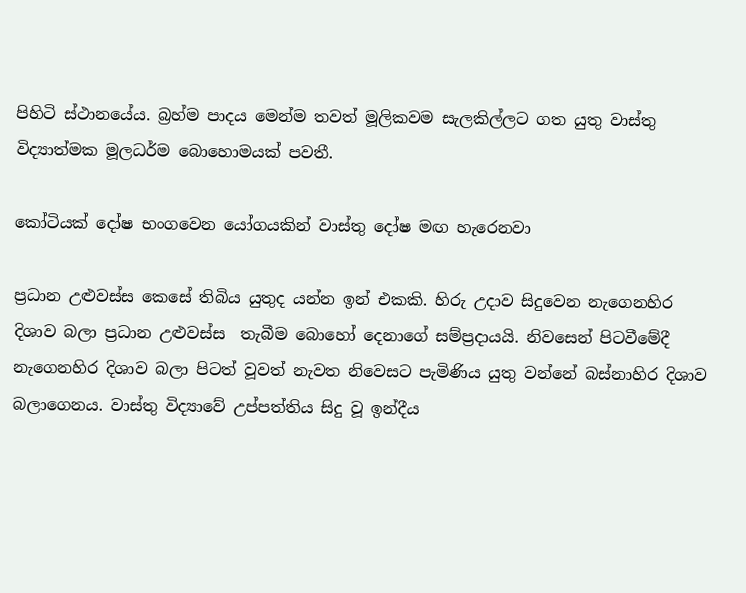පිහිටි ස්ථානයේය. බ්‍රහ්ම පාදය මෙන්ම තවත් මූලිකවම සැලකිල්ලට ගත යුතු වාස්තු විද්‍යාත්මක මූලධර්ම බොහොමයක් පවතී.

කෝටියක් දෝෂ භංගවෙන යෝගයකින් වාස්තු දෝෂ මඟ හැරෙනවා

ප්‍රධාන උළුවස්ස කෙසේ තිබිය යුතුද යන්න ඉන් එකකි. හිරු උදාව සිදුවෙන නැගෙනහිර දිශාව බලා ප්‍රධාන උළුවස්ස  තැබීම බොහෝ දෙනාගේ සම්ප්‍රදායයි. නිවසෙන් පිටවීමේදී නැගෙනහිර දිශාව බලා පිටත් වූවත් නැවත නිවෙසට පැමිණිය යුතු වන්නේ බස්නාහිර දිශාව බලාගෙනය. වාස්තු විද්‍යාවේ උප්පත්තිය සිදු වූ ඉන්දීය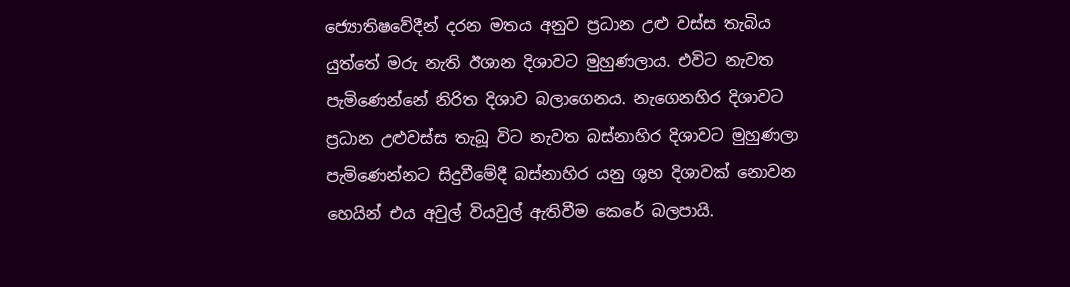ජ්‍යොතිෂවේදීන් දරන මතය අනුව ප්‍රධාන උළු වස්ස තැබිය යුත්තේ මරු නැති ඊශාන දිශාවට මුහුණලාය. එවිට නැවත පැමිණෙන්නේ නිරිත දිශාව බලාගෙනය. නැගෙනහිර දිශාවට ප්‍රධාන උළුවස්ස තැබූ විට නැවත බස්නාහිර දිශාවට මුහුණලා පැමිණෙන්නට සිදුවීමේදී බස්නාහිර යනු ශුභ දිශාවක් නොවන හෙයින් එය අවුල් වියවුල් ඇතිවීම කෙරේ බලපායි.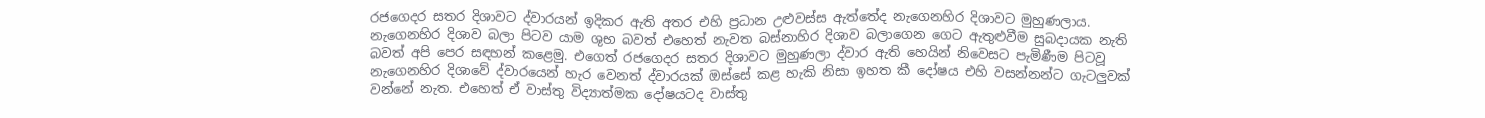රජගෙදර සතර දිශාවට ද්වාරයන් ඉදිකර ඇති අතර එහි ප්‍රධාන උළුවස්ස ඇත්තේද නැගෙනහිර දිශාවට මුහුණලාය. නැගෙනහිර දිශාව බලා පිටව යාම ශුභ බවත් එහෙත් නැවත බස්නාහිර දිශාව බලාගෙන ගෙට ඇතුළුවීම සුබදායක නැති බවත් අපි පෙර සඳහන් කළෙමු. එගෙත් රජගෙදර සතර දිශාවට මුහුණලා ද්වාර ඇති හෙයින් නිවෙසට පැමිණීම පිටවූ නැගෙනහිර දිශාවේ ද්වාරයෙන් හැර වෙනත් ද්වාරයක් ඔස්සේ කළ හැකි නිසා ඉහත කී දෝෂය එහි වසන්නන්ට ගැටලුවක් වන්නේ නැත. එහෙත් ඒ වාස්තු විද්‍යාත්මක දෝෂයටද වාස්තු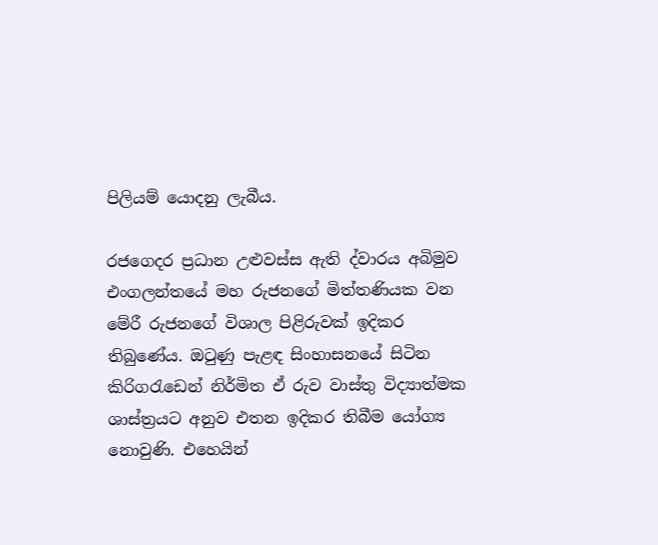පිලියම් යොදනු ලැබීය.

රජගෙදර ප්‍රධාන උළුවස්ස ඇති ද්වාරය අබිමුව එංගලන්තයේ මහ රුජනගේ මිත්තණියක වන මේරී රුජනගේ විශාල පිළිරුවක් ඉදිකර තිබුණේය. ඔටුණු පැළඳ සිංහාසනයේ සිටින කිරිගරැඩෙන් නිර්මිත ඒ රුව වාස්තු විද්‍යාත්මක ශාස්ත්‍රයට අනුව එතන ඉදිකර තිබීම යෝග්‍ය නොවුණි. එහෙයින්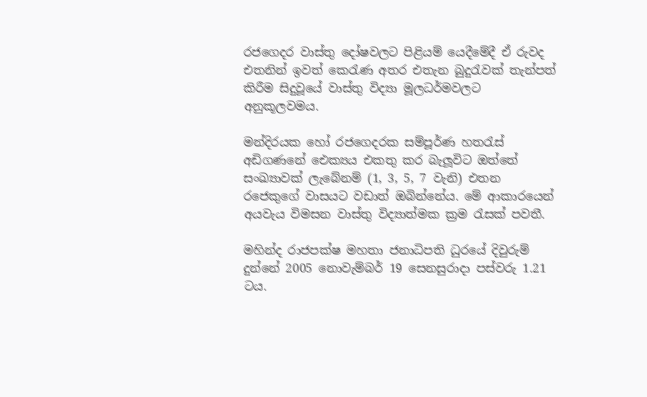රජගෙදර වාස්තු දෝෂවලට පිළියම් යෙදීමේදී ඒ රුවද එතනින් ඉවත් කෙරැණ අතර එතැන බුදුරැවක් තැන්පත් කිරීම සිදුවූයේ වාස්තු විද්‍යා මූලධර්මවලට අනුකූලවමය.

මන්දිරයක හෝ රජගෙදරක සම්පූර්ණ හතරැස් අඩිගණනේ ඓක්‍යය එකතු කර බැලූවිට ඔත්තේ සංඛ්‍යාවක් ලැබේනම් (1, 3, 5, 7 වැනි) එතන රජෙකුගේ වාසයට වඩාත් ඔබින්නේය. මේ ආකාරයෙන් අයවැය විමසන වාස්තු විද්‍යාත්මක ක්‍රම රැසක් පවතී.

මහින්ද රාජපක්ෂ මහතා ජනාධිපති ධුරයේ දිවුරුම් දුන්නේ 2005 නොවැම්බර් 19 සෙනසුරාදා පස්වරු 1.21 ටය.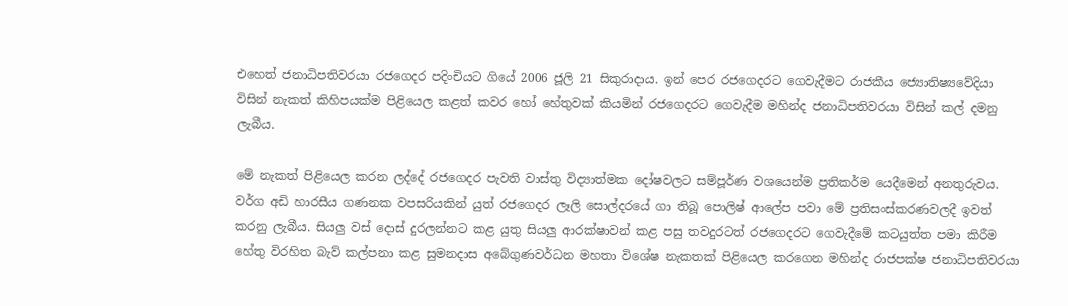එහෙත් ජනාධිපතිවරයා රජගෙදර පදිංචියට ගියේ 2006 ජූලි 21 සිකුරාදාය. ඉන් පෙර රජගෙදරට ගෙවැදීමට රාජකීය ජ්‍යොතිෂ්‍යවේදියා විසින් නැකත් කිහිපයක්ම පිළියෙල කළත් කවර හෝ හේතුවක් කියමින් රජගෙදරට ගෙවැදීම මහින්ද ජනාධිපතිවරයා විසින් කල් දමනු ලැබීය.

මේ නැකත් පිළියෙල කරන ලද්දේ රජගෙදර පැවති වාස්තු විද්‍යාත්මක දෝෂවලට සම්පූර්ණ වශයෙන්ම ප්‍රතිකර්ම යෙදීමෙන් අනතුරුවය. වර්ග අඩි හාරසීය ගණනක වපසරියකින් යුත් රජගෙදර ලෑලි සොල්දරයේ ගා තිබූ පොලිෂ් ආලේප පවා මේ ප්‍රතිසංස්කරණවලදී ඉවත් කරනු ලැබීය. සියලු වස් දොස් දුරලන්නට කළ යුතු සියලු ආරක්ෂාවන් කළ පසු තවදුරටත් රජගෙදරට ගෙවැදීමේ කටයුත්ත පමා කිරීම හේතු විරහිත බැව් කල්පනා කළ සුමනදාස අබේගුණවර්ධන මහතා විශේෂ නැකතක් පිළියෙල කරගෙන මහින්ද රාජපක්ෂ ජනාධිපතිවරයා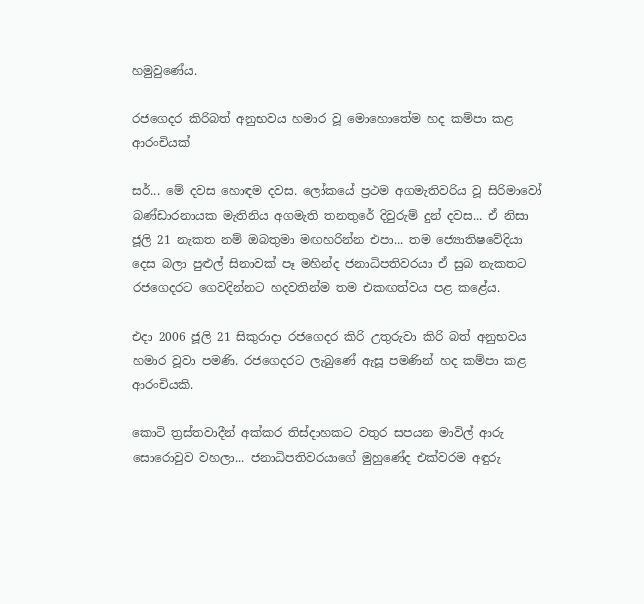හමුවුණේය.

රජගෙදර කිරිබත් අනුභවය හමාර වූ මොහොතේම හද කම්පා කළ ආරංචියක්

සර්... මේ දවස හොඳම දවස. ලෝකයේ ප්‍රථම අගමැතිවරිය වූ සිරිමාවෝ බණ්ඩාරනායක මැතිනිය අගමැති තනතුරේ දිවුරුම් දුන් දවස... ඒ නිසා ජූලි 21 නැකත නම් ඔබතුමා මඟහරින්න එපා... තම ජ්‍යොතිෂවේදියා දෙස බලා පුළුල් සිනාවක් පෑ මහින්ද ජනාධිපතිවරයා ඒ සුබ නැකතට රජගෙදරට ගෙවදින්නට හදවතින්ම තම එකඟත්වය පළ කළේය.

එදා 2006 ජූලි 21 සිකුරාදා රජගෙදර කිරි උතුරුවා කිරි බත් අනුභවය හමාර වූවා පමණි. රජගෙදරට ලැබුණේ ඇසූ පමණින් හද කම්පා කළ ආරංචියකි.

කොටි ත්‍රස්තවාදීන් අක්කර තිස්දාහකට වතුර සපයන මාවිල් ආරු සොරොවුව වහලා... ජනාධිපතිවරයාගේ මුහුණේද එක්වරම අඳුරු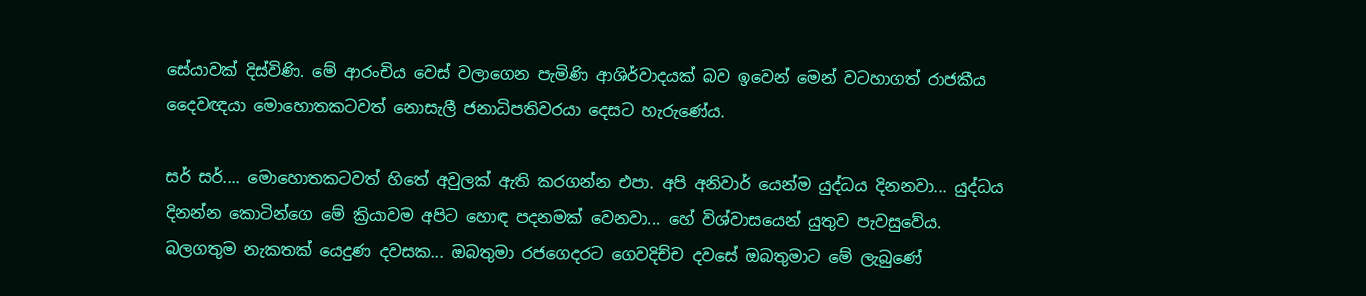සේයාවක් දිස්විණි. මේ ආරංචිය වෙස් වලාගෙන පැමිණි ආශිර්වාදයක් බව ඉවෙන් මෙන් වටහාගත් රාජකීය දෛවඥයා මොහොතකටවත් නොසැලී ජනාධිපතිවරයා දෙසට හැරුණේය.

සර් සර්.... මොහොතකටවත් හිතේ අවුලක් ඇති කරගන්න එපා. අපි අනිවාර් යෙන්ම යුද්ධය දිනනවා... යුද්ධය දිනන්න කොටින්ගෙ මේ ක්‍රියාවම අපිට හොඳ පදනමක් වෙනවා... හේ විශ්වාසයෙන් යුතුව පැවසුවේය.
බලගතුම නැකතක් යෙදුණ දවසක... ඔබතුමා රජගෙදරට ගෙවදිච්ච දවසේ ඔබතුමාට මේ ලැබුණේ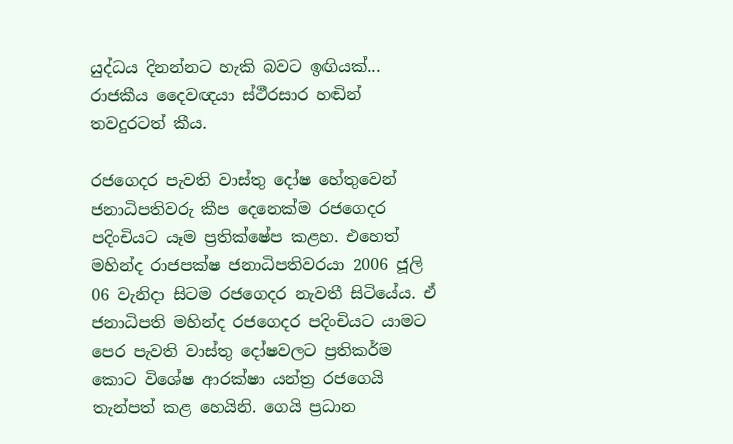යුද්ධය දිනන්නට හැකි බවට ඉඟියක්... රාජකීය දෛවඥයා ස්ථීරසාර හඬින් තවදුරටත් කීය.

රජගෙදර පැවති වාස්තු දෝෂ හේතුවෙන් ජනාධිපතිවරු කීප දෙ‍නෙක්ම රජගෙදර පදිංචියට යෑම ප්‍රතික්ෂේප කළහ. එහෙත් මහින්ද රාජපක්ෂ ජනාධිපතිවරයා 2006 ජූලි 06 වැනිදා සිටම රජගෙදර නැවතී සිටියේය. ඒ ජනාධිපති මහින්ද රජගෙදර පදිංචියට යාමට පෙර පැවති වාස්තු දෝෂවලට ප්‍රතිකර්ම කොට විශේෂ ආරක්ෂා යන්ත්‍ර රජගෙයි තැන්පත් කළ හෙයිනි. ගෙයි ප්‍රධාන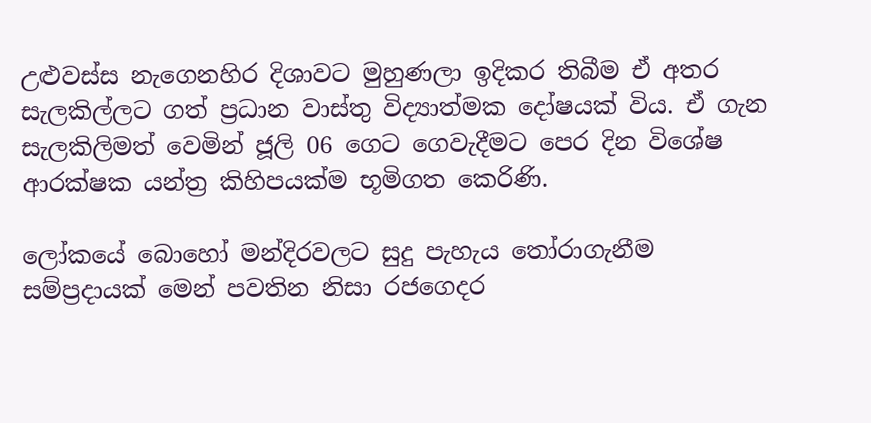උළුවස්ස නැගෙනහිර දිශාවට මුහුණලා ඉදිකර තිබීම ඒ අතර සැලකිල්ලට ගත් ප්‍රධාන වාස්තු විද්‍යාත්මක දෝෂයක් විය. ඒ ගැන සැලකිලිමත් වෙමින් ජූලි 06 ගෙට ගෙවැදීමට පෙර දින විශේෂ ආරක්ෂක යන්ත්‍ර කිහිපයක්ම භූමිගත කෙරිණි.

ලෝකයේ බොහෝ මන්දිරවලට සුදු පැහැය තෝරාගැනීම සම්ප්‍රදායක් මෙන් පවතින නිසා රජගෙදර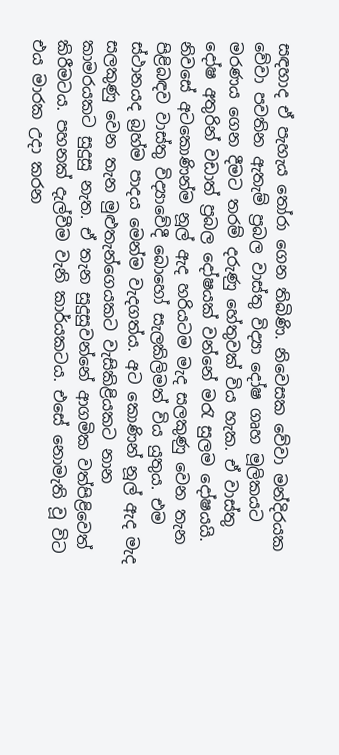සඳහාද ඒ පැහැය තෝරා ගෙන තිබිණි. නිවෙසක වේවා මන්දිරයක වේවා පවතින ඇතැම් ප්‍රබල වාස්තු විද්‍යා දෝෂ ගෘහ මූලිකයට මරණය ගෙන දීමට තරම් දරුණු හේතුවක් විය හැක. ඒ වාස්තු දෝෂ අතුරින් වඩාත් ප්‍රබල දෝෂයක් වන්නේ මරැ සුලම දෝෂයයි. නිවසේ අටකොණින්ම නූල් ඇද හරියටම මැද සලකුණු වෙන තැන පිළිබඳව වාස්තු විද්‍යාවේදී බොහෝ සැලකිලිමත් විය යුතුය. එම ස්ථානයද බ්‍රහ්ම පාදය මෙන්ම වැදගත්ය. අට කොණින් නූල් ඇද මැද සලකුණු වෙන තැන මුළුතැන්ගෙයකට වැසිකිළියකට නාන කාමරයකට සුදුසු නැත. ඒ තැන සුදුසුවන්නේ ආගමික වත්පිළිවෙත් කිරීමටය. පහනක් දැල්වීම වැනි කාර්යකටය. එසේ නොමැති වූ විට එය මාරක උදා කරන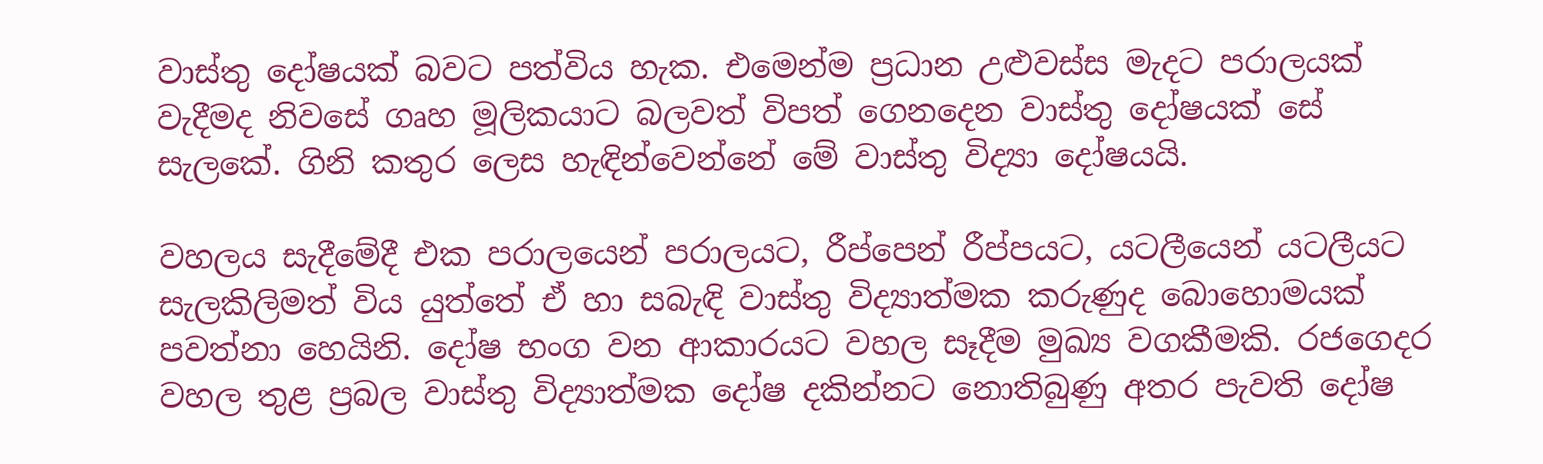වාස්තු දෝෂයක් බවට පත්විය හැක. එමෙන්ම ප්‍රධාන උළුවස්ස මැදට පරාලයක් වැදීමද නිවසේ ගෘහ මූලිකයාට බලවත් විපත් ගෙනදෙන වාස්තු දෝෂයක් සේ සැලකේ. ගිනි කතුර ලෙස හැඳින්වෙන්නේ මේ වාස්තු විද්‍යා දෝෂයයි.

වහලය සැදීමේදී එක පරාලයෙන් පරාලයට, රීප්පෙන් රීප්පයට, යටලීයෙන් යටලීයට සැලකිලිමත් විය යුත්තේ ඒ හා සබැඳි වාස්තු විද්‍යාත්මක කරුණුද බොහොමයක් පවත්නා හෙයිනි. දෝෂ භංග වන ආකාරයට වහල සෑදීම මුඛ්‍ය වගකීමකි. රජගෙදර වහල තුළ ප්‍රබල වාස්තු විද්‍යාත්මක දෝෂ දකින්නට නොතිබුණු අතර පැවති දෝෂ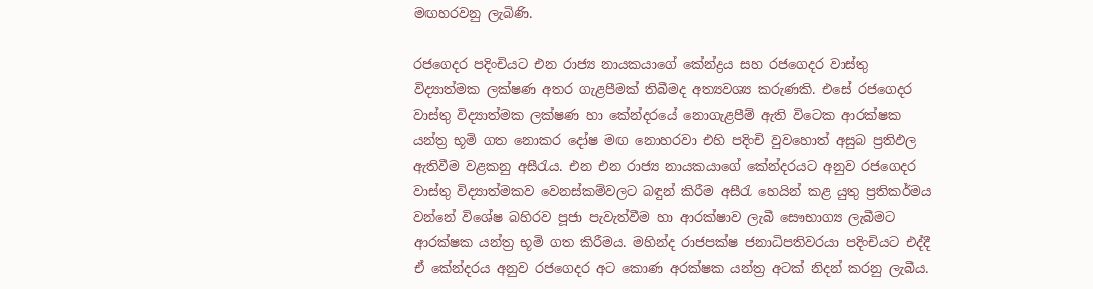මඟහරවනු ලැබිණි.

රජගෙදර පදිංචියට එන රාජ්‍ය නායකයාගේ කේන්ද්‍රය සහ රජගෙදර වාස්තු විද්‍යාත්මක ලක්ෂණ අතර ගැළපීමක් තිබීමද අත්‍යවශ්‍ය කරුණකි. එසේ රජගෙදර වාස්තු විද්‍යාත්මක ලක්ෂණ හා කේන්දරයේ නොගැළපීම් ඇති විටෙක ආරක්ෂක යන්ත්‍ර භූමි ගත නොකර දෝෂ මඟ නොහරවා එහි පදිංචි වුවහොත් අසුබ ප්‍රතිඵල ඇතිවීම වළකනු අසීරැය. එන එන රාජ්‍ය නායකයාගේ කේන්දරයට අනුව රජගෙදර වාස්තු විද්‍යාත්මකව වෙනස්කම්වලට බඳුන් කිරීම අසීරැ හෙයින් කළ යුතු ප්‍රතිකර්මය වන්නේ විශේෂ බහිරව පූජා පැවැත්වීම හා ආරක්ෂාව ලැබී සෞභාග්‍ය ලැබීමට ආරක්ෂක යන්ත්‍ර භූමි ගත කිරීමය. මහින්ද රාජපක්ෂ ජනාධිපතිවරයා පදිංචියට එද්දී ඒ කේන්දරය අනුව රජගෙදර අට කොණ අරක්ෂක යන්ත්‍ර අටක් නිදන් කරනු ලැබීය.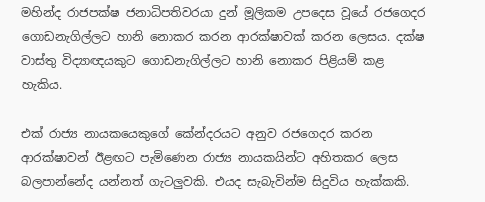මහින්ද රාජපක්ෂ ජනාධිපතිවරයා දුන් මූලිකම උපදෙස වූයේ රජගෙදර ගොඩනැගිල්ලට හානි නොකර කරන ආරක්ෂාවක් කරන ලෙසය. දක්ෂ වාස්තු විද්‍යාඥයකුට ගොඩනැගිල්ලට හානි නොකර පිළියම් කළ හැකිය.

එක් රාජ්‍ය නායකයෙකුගේ කේන්දරයට අනුව රජගෙදර කරන ආරක්ෂාවන් ඊළඟට පැමිණෙන රාජ්‍ය නායකයින්ට අහිතකර ලෙස බලපාන්නේද යන්නත් ගැටලුවකි. එයද සැබැවින්ම සිදුවිය හැක්කකි.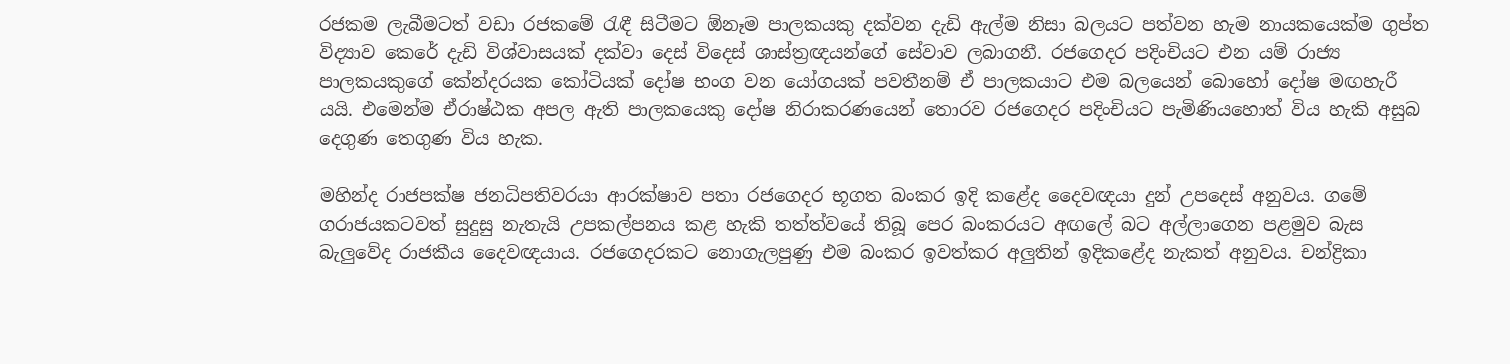රජකම ලැබීමටත් වඩා රජකමේ රැඳී සිටීමට ඕනෑම පාලකයකු දක්වන දැඩි ඇල්ම නිසා බලයට පත්වන හැම නායකයෙක්ම ගුප්ත විද්‍යාව කෙරේ දැඩි විශ්වාසයක් දක්වා දෙස් විදෙස් ශාස්ත්‍රඥයන්ගේ සේවාව ලබාගනී. රජගෙදර පදිංචියට එන යම් රාජ්‍ය පාලකයකුගේ කේන්දරයක කෝටියක් දෝෂ භංග වන යෝගයක් පවතීනම් ඒ පාලකයාට එම බලයෙන් බොහෝ දෝෂ මඟහැරී යයි. එමෙන්ම ඒරාෂ්ඨක අපල ඇති පාලකයෙකු දෝෂ නිරාකරණයෙන් තොරව රජගෙදර පදිංචියට පැමිණියහොත් විය හැකි අසුබ දෙගුණ තෙගුණ විය හැක.

මහින්ද රාජපක්ෂ ජනධිපතිවරයා ආරක්ෂාව පතා රජගෙදර භූගත බංකර ඉදි කළේද දෛවඥයා දුන් උපදෙස් අනුවය. ගමේ ගරාජයකටවත් සුදුසු නැතැයි උපකල්පනය කළ හැකි තත්ත්වයේ තිබූ පෙර බංකරයට අඟලේ බට අල්ලාගෙන පළමුව බැස බැලුවේද රාජකීය දෛවඥයාය. රජගෙදරකට නොගැලපුණු එම බංකර ඉවත්කර අලුතින් ඉදිකළේද නැකත් අනුවය. චන්ද්‍රිකා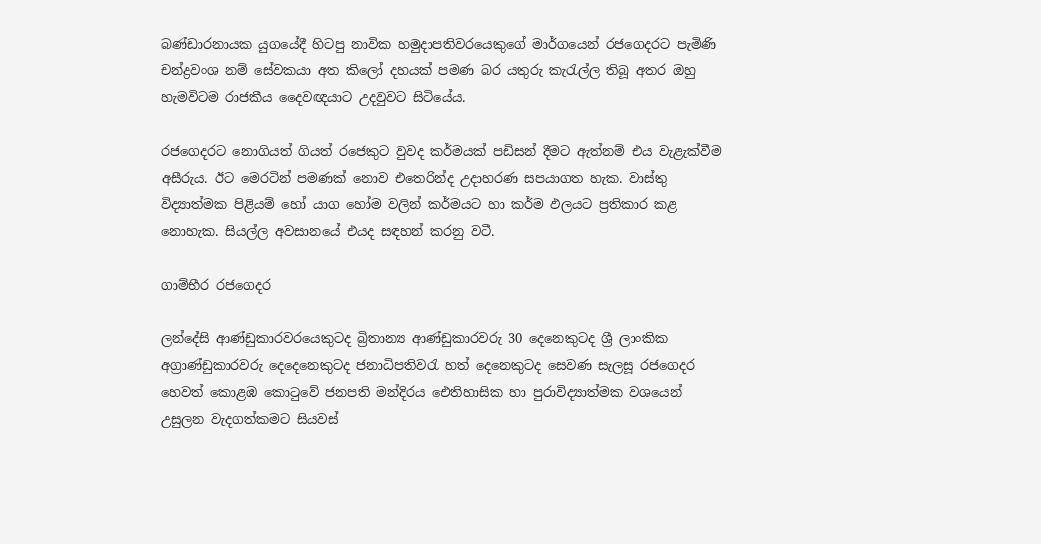බණ්ඩාරනායක යුගයේදී හිටපු නාවික හමුදාපතිවරයෙකුගේ මාර්ගයෙන් රජගෙදරට පැමිණි චන්ද්‍රවංශ නම් සේවකයා අත කිලෝ දහයක් පමණ බර යතුරු කැරැල්ල තිබූ අතර ඔහු හැමවිටම රාජකීය දෛවඥයාට උදවුවට සිටියේය.

රජගෙදරට නොගියත් ගියත් රජෙකුට වුවද කර්මයක් පඩිසන් දීමට ඇත්නම් එය වැළැක්වීම අසීරුය. ඊට මෙරටින් පමණක් නොව එතෙරින්ද උදාහරණ සපයාගත හැක. වාස්තු විද්‍යාත්මක පිළියම් හෝ යාග හෝම වලින් කර්මයට හා කර්ම ඵලයට ප්‍රතිකාර කළ නොහැක. සියල්ල අවසානයේ එයද සඳහන් කරනු වටී.

ගාම්භීර රජගෙදර

ලන්දේසි ආණ්ඩුකාරවරයෙකුටද බ්‍රිතාන්‍ය ආණ්ඩුකාරවරු 30 දෙනෙකුටද ශ්‍රී ලාංකික අග්‍රාණ්ඩුකාරවරු දෙදෙනෙකුටද ජනාධිපතිවරැ හත් දෙනෙකුටද සෙවණ සැලසූ රජගෙදර හෙවත් කොළඹ කොටුවේ ජනපති මන්දිරය ඓතිහාසික හා පුරාවිද්‍යාත්මක වශයෙන් උසුලන වැදගත්කමට සියවස්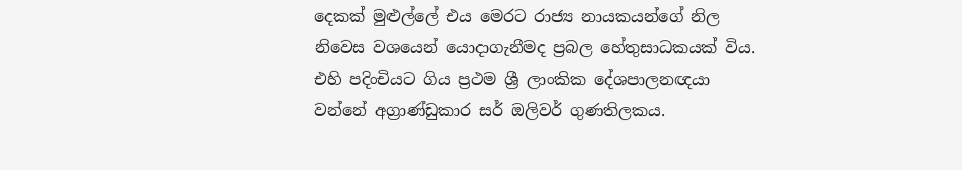දෙකක් මුළුල්ලේ එය මෙරට රාජ්‍ය නායකයන්ගේ නිල නිවෙස වශයෙන් යොදාගැනීමද ප්‍රබල හේතුසාධකයක් විය. එහි පදිංචියට ගිය ප්‍රථම ශ්‍රී ලාංකික දේශපාලනඥයා වන්නේ අග්‍රාණ්ඩුකාර සර් ඔලිවර් ගුණතිලකය.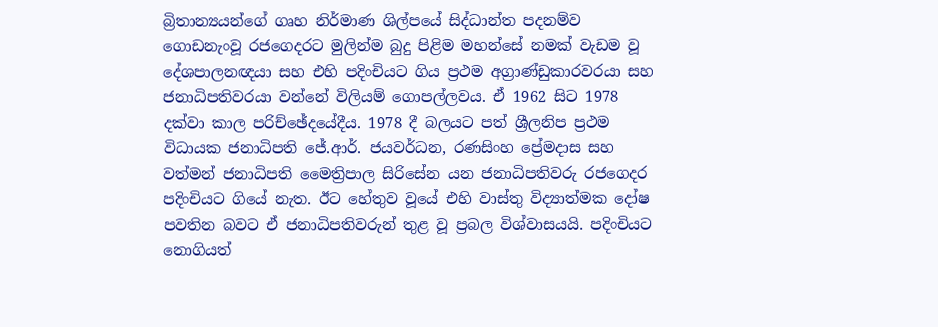බ්‍රිතාන්‍යයන්ගේ ගෘහ නිර්මාණ ශිල්පයේ සිද්ධාන්ත පදනම්ව ගොඩනැංවූ රජගෙදරට මුලින්ම බුදු පිළිම මහන්සේ නමක් වැඩම වූ දේශපාලනඥයා සහ එහි පදිංචියට ගිය ප්‍රථම අග්‍රාණ්ඩුකාරවරයා සහ ජනාධිපතිවරයා වන්නේ විලියම් ගොපල්ලවය. ඒ 1962 සිට 1978 දක්වා කාල පරිච්ඡේදයේදීය. 1978 දී බලයට පත් ශ්‍රීලනිප ප්‍රථම විධායක ජනාධිපති ජේ.ආර්. ජයවර්ධන, රණසිංහ ප්‍රේමදාස සහ වත්මන් ජනාධිපති මෛත්‍රිපාල සිරිසේන යන ජනාධිපතිවරු රජගෙදර පදිංචියට ගියේ නැත. ඊට හේතුව වූයේ එහි වාස්තු විද්‍යාත්මක දෝෂ පවතින බවට ඒ ජනාධිපතිවරුන් තුළ වූ ප්‍රබල විශ්වාසයයි. පදිංචියට නොගියත්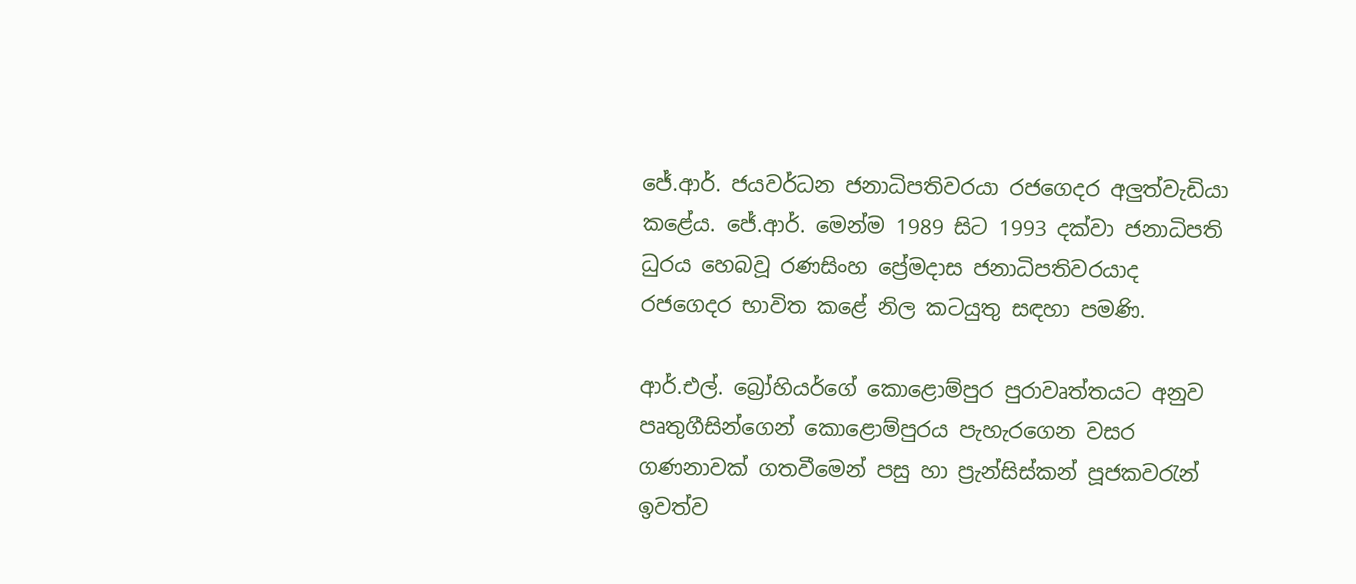ජේ.ආර්. ජයවර්ධන ජනාධිපතිවරයා රජගෙදර අලුත්වැඩියා කළේය. ජේ.ආර්. මෙන්ම 1989 සිට 1993 දක්වා ජනාධිපති ධුරය හෙබවූ රණසිංහ ප්‍රේමදාස ජනාධිපතිවරයාද රජගෙදර භාවිත කළේ නිල කටයුතු සඳහා පමණි.

ආර්.එල්. බ්‍රෝහියර්ගේ කොළොම්පුර පුරාවෘත්තයට අනුව පෘතුගීසින්ගෙන් කොළොම්පුරය පැහැරගෙන වසර ගණනාවක් ගතවීමෙන් පසු හා ප්‍රැන්සිස්කන් පූජකවරැන් ඉවත්ව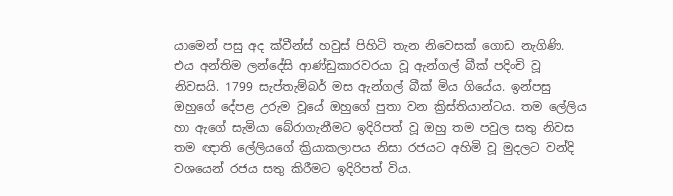යාමෙන් පසු අද ක්වීන්ස් හවුස් පිහිටි තැන නිවෙසක් ගොඩ නැගිණි. එය අන්තිම ලන්දේසි ආණ්ඩුකාරවරයා වූ ඇන්ගල් බීක් පදිංචි වූ නිවසයි. 1799 සැප්තැම්බර් මස ඇන්ගල් බීක් මිය ගියේය. ඉන්පසු ඔහුගේ දේපළ උරුම වූයේ ඔහුගේ පුතා වන ක්‍රිස්තියාන්ටය. තම ලේලිය හා ඇගේ සැමියා බේරාගැනීමට ඉදිරිපත් වූ ඔහු තම පවුල සතු නිවස තම ඥාති ලේලියගේ ක්‍රියාකලාපය නිසා රජයට අහිමි වූ මුදලට වන්දි වශයෙන් රජය සතු කිරීමට ඉදිරිපත් විය.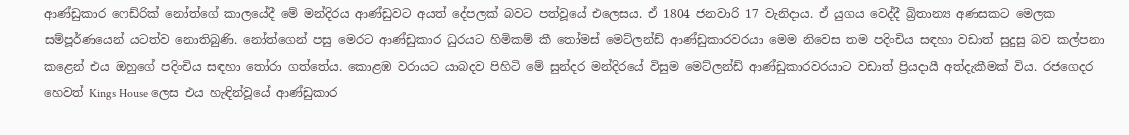ආණ්ඩුකාර ෆෙඩ්රික් නෝත්ගේ කාලයේදී මේ මන්දිරය ආණ්ඩුවට අයත් දේපලක් බවට පත්වූයේ එලෙසය. ඒ 1804 ජනවාරි 17 වැනිදාය. ඒ යුගය වෙද්දී බ්‍රිතාන්‍ය අණසකට මෙලක සම්පූර්ණයෙන් යටත්ව නොතිබුණි. නෝත්ගෙන් පසු මෙරට ආණ්ඩුකාර ධුරයට හිමිකම් කී තෝමස් මෙට්ලන්ඩ් ආණ්ඩුකාරවරයා මෙම නිවෙස තම පදිංචිය සඳහා වඩාත් සුදුසු බව කල්පනා කළෙන් එය ඔහුගේ පදිංචිය සඳහා තෝරා ගත්තේය. කොළඹ වරායට යාබදව පිහිටි මේ සුන්දර මන්දිරයේ විසුම මෙට්ලන්ඩ් ආණ්ඩුකාරවරයාට වඩාත් ප්‍රියදායී අත්දැකීමක් විය. රජගෙදර හෙවත් Kings House ලෙස එය හැඳින්වූයේ ආණ්ඩුකාර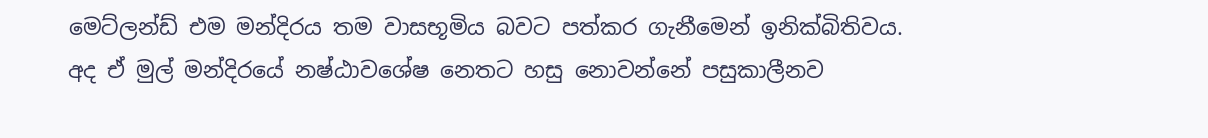මෙට්ලන්ඩ් එම මන්දිරය තම වාසභූමිය බවට පත්කර ගැනීමෙන් ඉනික්බිතිවය. අද ඒ මුල් මන්දිරයේ නෂ්ඨාවශේෂ නෙතට හසු නොවන්නේ පසුකාලීනව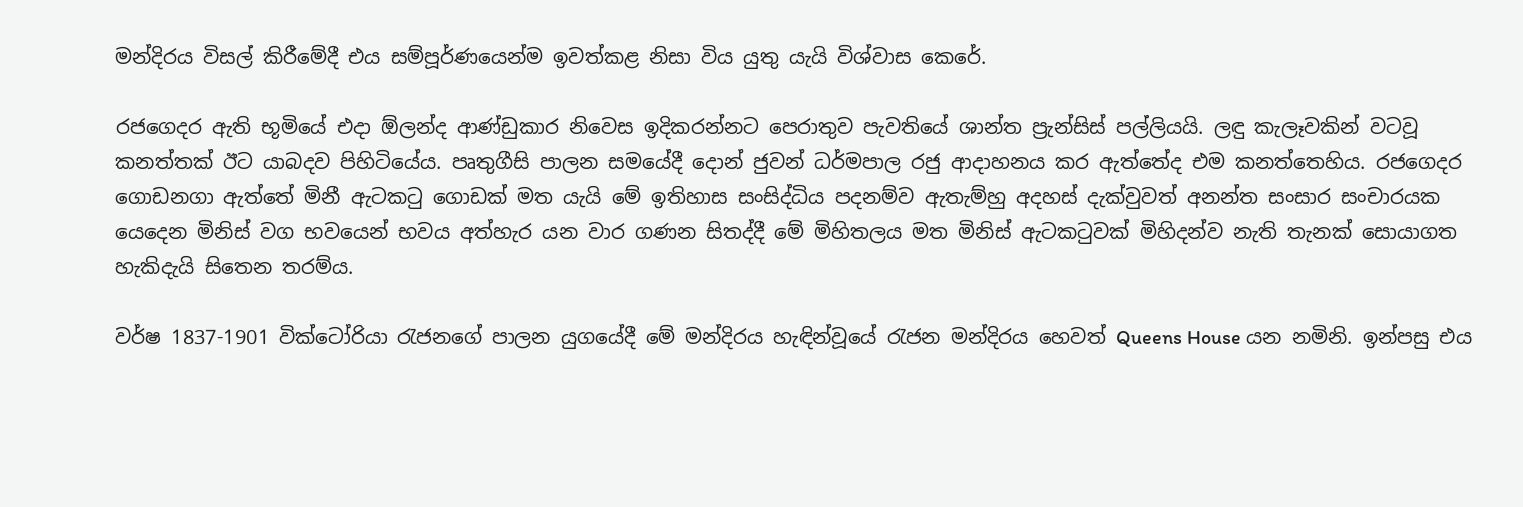මන්දිරය විසල් කිරීමේදී එය සම්පූර්ණයෙන්ම ඉවත්කළ නිසා විය යුතු යැයි විශ්වාස කෙරේ.

රජගෙදර ඇති භූමියේ එදා ඕලන්ද ආණ්ඩුකාර නිවෙස ඉදිකරන්නට පෙරාතුව පැවතියේ ශාන්ත ප්‍රැන්සිස් පල්ලියයි. ලඳු කැලෑවකින් වටවූ කනත්තක් ඊට යාබදව පිහිටියේය. පෘතුගීසි පාලන සමයේදී දොන් ජුවන් ධර්මපාල රජු ආදාහනය කර ඇත්තේද එම කනත්තෙහිය. රජගෙදර ගොඩනගා ඇත්තේ මිනී ඇටකටු ගොඩක් මත යැයි මේ ඉතිහාස සංසිද්ධිය පදනම්ව ඇතැම්හු අදහස් දැක්වුවත් අනන්ත සංසාර සංචාරයක යෙදෙන මිනිස් වග භවයෙන් භවය අත්හැර යන වාර ගණන සිතද්දී මේ මිහිතලය මත මිනිස් ඇටකටුවක් මිහිදන්ව නැති තැනක් සොයාගත හැකිදැයි සිතෙන තරම්ය.

වර්ෂ 1837-1901 වික්ටෝරියා රැජනගේ පාලන යුගයේදී මේ මන්දිරය හැඳින්වූයේ රැජන මන්දිරය හෙවත් Queens House යන නමිනි. ඉන්පසු එය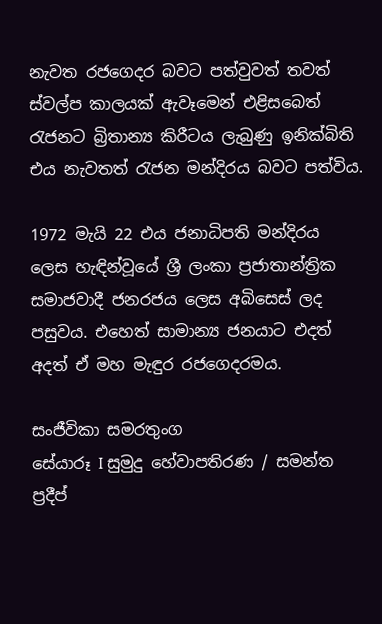නැවත රජගෙදර බවට පත්වුවත් තවත් ස්වල්ප කාලයක් ඇවෑමෙන් එළිසබෙත් රැජනට බ්‍රිතාන්‍ය කිරීටය ලැබුණු ඉනික්බිති එය නැවතත් රැජන මන්දිරය බවට පත්විය.

1972 මැයි 22 එය ජනාධිපති මන්දිරය ලෙස හැඳින්වූයේ ශ්‍රී ලංකා ප්‍රජාතාන්ත්‍රික සමාජවාදී ජනරජය ලෙස අබිසෙස් ලද පසුවය. එහෙත් සාමාන්‍ය ජනයාට එදත් අදත් ඒ මහ මැඳුර රජගෙදරමය.

සංජීවිකා සමරතුංග
සේයාරූ I සුමුදු හේවාපතිරණ / සමන්ත ප්‍රදීප්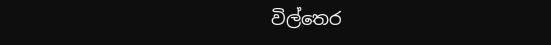විල්තෙර